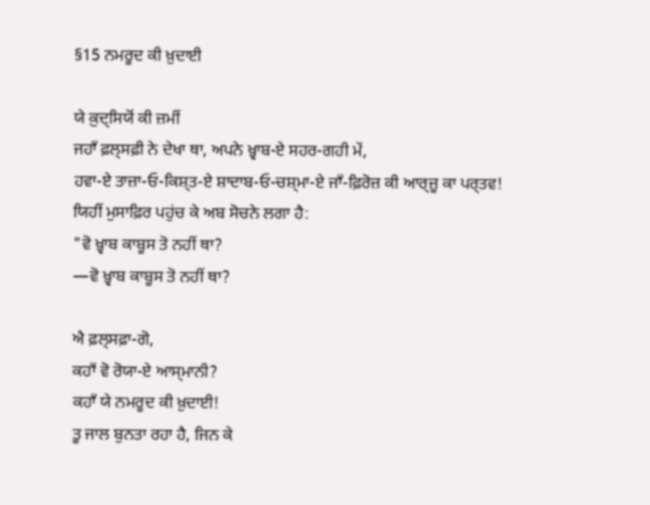§15 ਨਮਰੂਦ ਕੀ ਖ਼ੁਦਾਈ

ਯੇ ਕ਼ੁਦ੍ਸਿਯੋਂ ਕੀ ਜ਼ਮੀਂ
ਜਹਾਁ ਫ਼ਲ੍ਸਫ਼ੀ ਨੇ ਦੇਖਾ ਥਾ, ਅਪਨੇ ਖ਼੍ਵਾਬ-ਏ ਸਹਰ-ਗਹੀ ਮੇਂ,
ਹਵਾ-ਏ ਤਾਜ਼ਾ‐ਓ‐ਕਿਸ਼੍ਤ-ਏ ਸ਼ਾਦਾਬ‐ਓ‐ਚਸ਼੍ਮਾ-ਏ ਜਾਁ-ਫ਼ਿਰੋਜ਼ ਕੀ ਆਰ੍ਜ਼ੂ ਕਾ ਪਰ੍ਤਵ!
ਯਿਹੀਂ ਮੁਸਾਫ਼ਿਰ ਪਹੁਂਚ ਕੇ ਅਬ ਸੋਚਨੇ ਲਗਾ ਹੈ:
"ਵੋ ਖ਼੍ਵਾਬ ਕਾਬੂਸ ਤੋ ਨਹੀਂ ਥਾ?
—ਵੋ ਖ਼੍ਵਾਬ ਕਾਬੂਸ ਤੋ ਨਹੀਂ ਥਾ?

ਐ ਫ਼ਲ੍ਸਫ਼ਾ-ਗੋ,
ਕਹਾਁ ਵੋ ਰੋਯਾ-ਏ ਆਸ੍ਮਾਨੀ?
ਕਹਾਁ ਯੇ ਨਮਰੂਦ ਕੀ ਖ਼ੁਦਾਈ!
ਤੂ ਜਾਲ ਬੁਨਤਾ ਰਹਾ ਹੈ, ਜਿਨ ਕੇ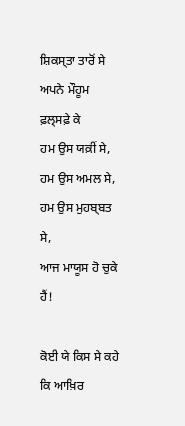ਸ਼ਿਕਸ੍ਤਾ ਤਾਰੋਂ ਸੇ ਅਪਨੇ ਮੌਹੂਮ ਫ਼ਲ੍ਸਫ਼ੇ ਕੇ
ਹਮ ਉਸ ਯਕ਼ੀਂ ਸੇ, ਹਮ ਉਸ ਅਮਲ ਸੇ, ਹਮ ਉਸ ਮੁਹਬ੍ਬਤ ਸੇ,
ਆਜ ਮਾਯੂਸ ਹੋ ਚੁਕੇ ਹੈਂ!

ਕੋਈ ਯੇ ਕਿਸ ਸੇ ਕਹੇ ਕਿ ਆਖ਼ਿਰ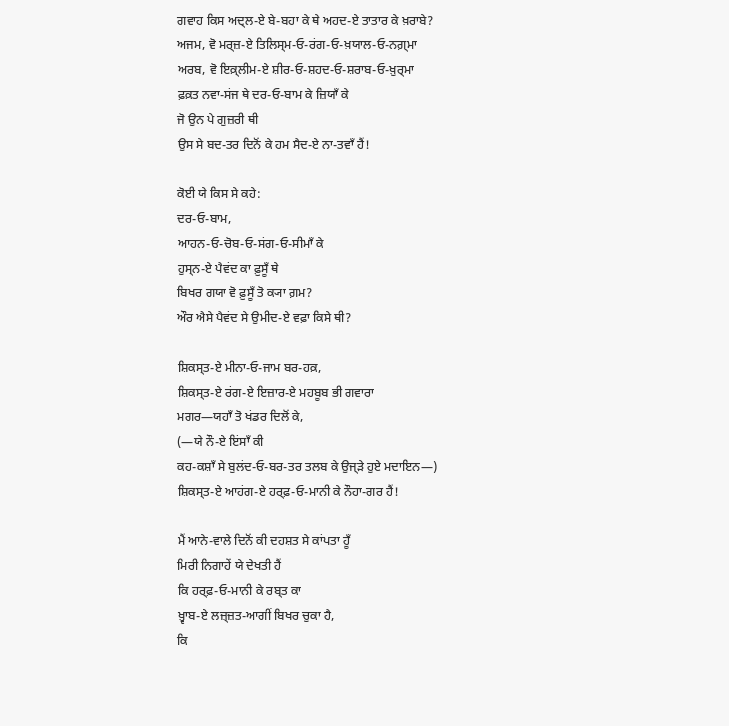ਗਵਾਹ ਕਿਸ ਅਦ੍ਲ-ਏ ਬੇ-ਬਹਾ ਕੇ ਥੇ ਅਹਦ-ਏ ਤਾਤਾਰ ਕੇ ਖ਼ਰਾਬੇ?
ਅਜਮ, ਵੋ ਮਰ੍ਜ਼-ਏ ਤਿਲਿਸ੍ਮ‐ਓ‐ਰਂਗ‐ਓ‐ਖ਼ਯਾਲ‐ਓ‐ਨਗ਼੍ਮਾ
ਅਰਬ, ਵੋ ਇਕ਼੍ਲੀਮ-ਏ ਸ਼ੀਰ‐ਓ‐ਸ਼ਹਦ‐ਓ‐ਸ਼ਰਾਬ‐ਓ‐ਖ਼ੁਰ੍ਮਾ
ਫ਼ਕ਼ਤ ਨਵਾ-ਸਂਜ ਥੇ ਦਰ‐ਓ‐ਬਾਮ ਕੇ ਜ਼ਿਯਾਁ ਕੇ
ਜੋ ਉਨ ਪੇ ਗੁਜ਼ਰੀ ਥੀ
ਉਸ ਸੇ ਬਦ-ਤਰ ਦਿਨੋਂ ਕੇ ਹਮ ਸੈਦ-ਏ ਨਾ-ਤਵਾਁ ਹੈਂ!

ਕੋਈ ਯੇ ਕਿਸ ਸੇ ਕਹੇ:
ਦਰ‐ਓ‐ਬਾਮ,
ਆਹਨ‐ਓ‐ਚੋਬ‐ਓ‐ਸਂਗ‐ਓ‐ਸੀਮਾਁ ਕੇ
ਹੁਸ੍ਨ-ਏ ਪੈਵਂਦ ਕਾ ਫ਼ੁਸੂਁ ਥੇ
ਬਿਖਰ ਗਯਾ ਵੋ ਫ਼ੁਸੂਁ ਤੋ ਕ੍ਯਾ ਗ਼ਮ?
ਔਰ ਐਸੇ ਪੈਵਂਦ ਸੇ ਉਮੀਦ-ਏ ਵਫ਼ਾ ਕਿਸੇ ਥੀ?

ਸ਼ਿਕਸ੍ਤ-ਏ ਮੀਨਾ‐ਓ‐ਜਾਮ ਬਰ-ਹਕ਼,
ਸ਼ਿਕਸ੍ਤ-ਏ ਰਂਗ-ਏ ਇਜ਼ਾਰ-ਏ ਮਹਬੂਬ ਭੀ ਗਵਾਰਾ
ਮਗਰ—ਯਹਾਁ ਤੋ ਖਂਡਰ ਦਿਲੋਂ ਕੇ,
(—ਯੇ ਨੌ-ਏ ਇਂਸਾਁ ਕੀ
ਕਹ-ਕਸ਼ਾਁ ਸੇ ਬੁਲਂਦ‐ਓ‐ਬਰ-ਤਰ ਤਲਬ ਕੇ ਉਜ੍ੜੇ ਹੁਏ ਮਦਾਇਨ—)
ਸ਼ਿਕਸ੍ਤ-ਏ ਆਹਂਗ-ਏ ਹਰ੍ਫ਼‐ਓ‐ਮਾਨੀ ਕੇ ਨੌਹਾ-ਗਰ ਹੈਂ!

ਮੈਂ ਆਨੇ-ਵਾਲੇ ਦਿਨੋਂ ਕੀ ਦਹਸ਼ਤ ਸੇ ਕਾਂਪਤਾ ਹੂਁ
ਮਿਰੀ ਨਿਗਾਹੇਂ ਯੇ ਦੇਖਤੀ ਹੈਂ
ਕਿ ਹਰ੍ਫ਼‐ਓ‐ਮਾਨੀ ਕੇ ਰਬ੍ਤ ਕਾ
ਖ਼੍ਵਾਬ-ਏ ਲਜ਼੍ਜ਼ਤ-ਆਗੀਂ ਬਿਖਰ ਚੁਕਾ ਹੈ,
ਕਿ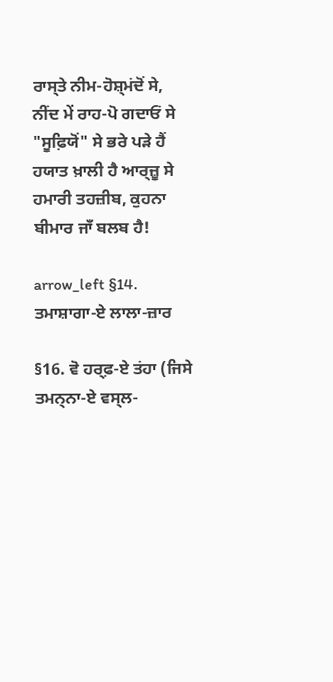ਰਾਸ੍ਤੇ ਨੀਮ-ਹੋਸ਼੍ਮਂਦੋਂ ਸੇ,
ਨੀਂਦ ਮੇਂ ਰਾਹ-ਪੋ ਗਦਾਓਂ ਸੇ
"ਸੂਫ਼ਿਯੋਂ" ਸੇ ਭਰੇ ਪੜੇ ਹੈਂ
ਹਯਾਤ ਖ਼ਾਲੀ ਹੈ ਆਰ੍ਜ਼ੂ ਸੇ
ਹਮਾਰੀ ਤਹਜ਼ੀਬ, ਕੁਹਨਾ ਬੀਮਾਰ ਜਾਁ ਬਲਬ ਹੈ!

arrow_left §14. ਤਮਾਸ਼ਾਗਾ-ਏ ਲਾਲਾ-ਜ਼ਾਰ

§16. ਵੋ ਹਰ੍ਫ਼-ਏ ਤਂਹਾ (ਜਿਸੇ ਤਮਨ੍ਨਾ-ਏ ਵਸ੍ਲ-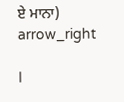ਏ ਮਾਨਾ) arrow_right

I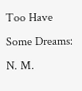Too Have Some Dreams: N. M.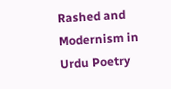Rashed and Modernism in Urdu Poetry